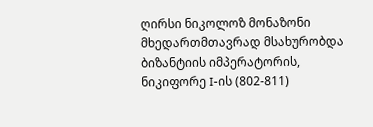ღირსი ნიკოლოზ მონაზონი მხედართმთავრად მსახურობდა ბიზანტიის იმპერატორის, ნიკიფორე I-ის (802-811)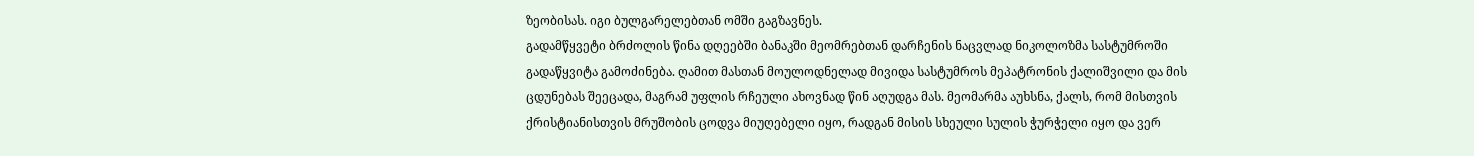ზეობისას. იგი ბულგარელებთან ომში გაგზავნეს.
გადამწყვეტი ბრძოლის წინა დღეებში ბანაკში მეომრებთან დარჩენის ნაცვლად ნიკოლოზმა სასტუმროში გადაწყვიტა გამოძინება. ღამით მასთან მოულოდნელად მივიდა სასტუმროს მეპატრონის ქალიშვილი და მის ცდუნებას შეეცადა, მაგრამ უფლის რჩეული ახოვნად წინ აღუდგა მას. მეომარმა აუხსნა, ქალს, რომ მისთვის ქრისტიანისთვის მრუშობის ცოდვა მიუღებელი იყო, რადგან მისის სხეული სულის ჭურჭელი იყო და ვერ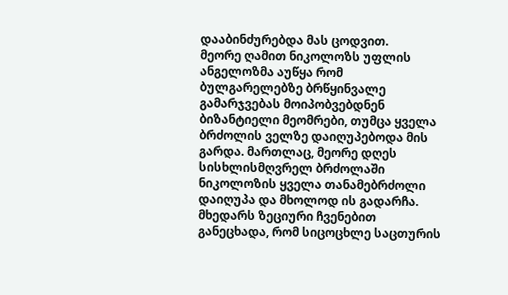დააბინძურებდა მას ცოდვით.
მეორე ღამით ნიკოლოზს უფლის ანგელოზმა აუწყა რომ ბულგარელებზე ბრწყინვალე გამარჯვებას მოიპობვებდნენ ბიზანტიელი მეომრები, თუმცა ყველა ბრძოლის ველზე დაიღუპებოდა მის გარდა. მართლაც, მეორე დღეს სისხლისმღვრელ ბრძოლაში ნიკოლოზის ყველა თანამებრძოლი დაიღუპა და მხოლოდ ის გადარჩა. მხედარს ზეციური ჩვენებით განეცხადა, რომ სიცოცხლე საცთურის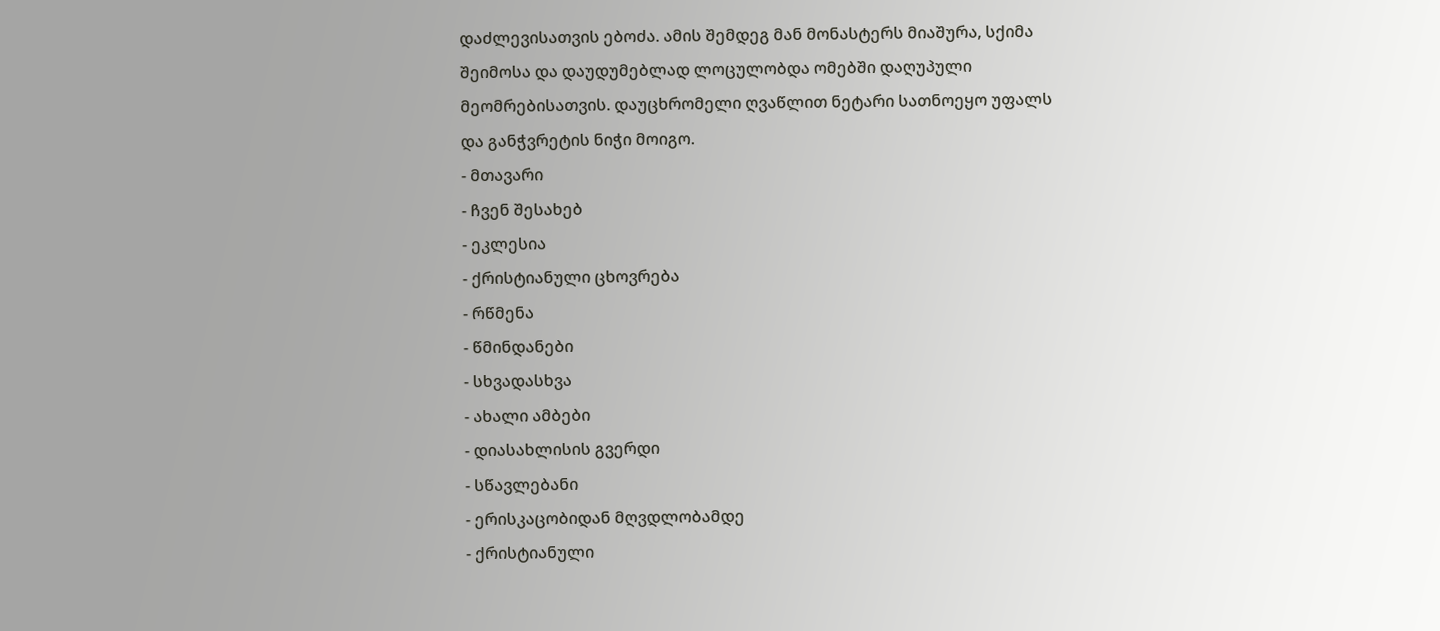დაძლევისათვის ებოძა. ამის შემდეგ მან მონასტერს მიაშურა, სქიმა შეიმოსა და დაუდუმებლად ლოცულობდა ომებში დაღუპული მეომრებისათვის. დაუცხრომელი ღვაწლით ნეტარი სათნოეყო უფალს და განჭვრეტის ნიჭი მოიგო.
- მთავარი
- ჩვენ შესახებ
- ეკლესია
- ქრისტიანული ცხოვრება
- რწმენა
- წმინდანები
- სხვადასხვა
- ახალი ამბები
- დიასახლისის გვერდი
- სწავლებანი
- ერისკაცობიდან მღვდლობამდე
- ქრისტიანული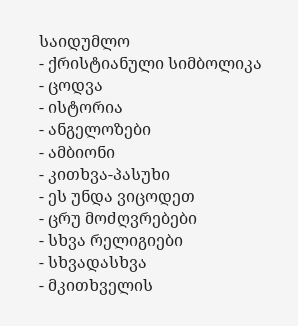საიდუმლო
- ქრისტიანული სიმბოლიკა
- ცოდვა
- ისტორია
- ანგელოზები
- ამბიონი
- კითხვა-პასუხი
- ეს უნდა ვიცოდეთ
- ცრუ მოძღვრებები
- სხვა რელიგიები
- სხვადასხვა
- მკითხველის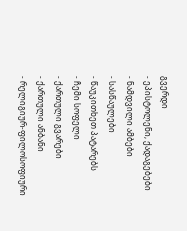გვერდი
- ეპისტოლენი, ქადაგებები
- ნამდვილი ამბები
- სასწაულები
- წაუკითხეთ პატარებს
- ჩემი სოფელი
- ქართული გვარები
- ქართული ანბანი
- რელიგიურ-ფილოსოფიური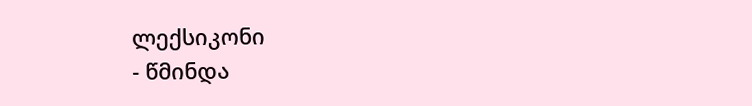ლექსიკონი
- წმინდა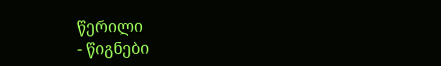წერილი
- წიგნები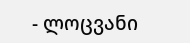- ლოცვანი